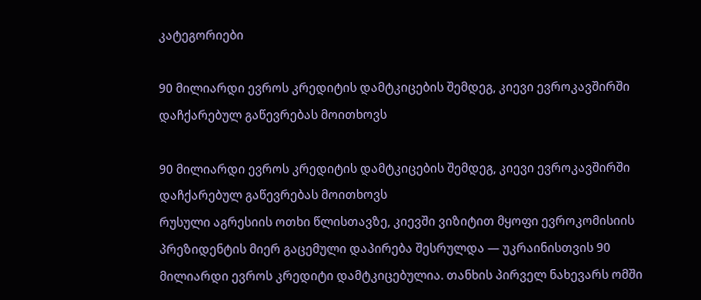კატეგორიები

90 მილიარდი ევროს კრედიტის დამტკიცების შემდეგ, კიევი ევროკავშირში დაჩქარებულ გაწევრებას მოითხოვს

90 მილიარდი ევროს კრედიტის დამტკიცების შემდეგ, კიევი ევროკავშირში დაჩქარებულ გაწევრებას მოითხოვს
რუსული აგრესიის ოთხი წლისთავზე, კიევში ვიზიტით მყოფი ევროკომისიის პრეზიდენტის მიერ გაცემული დაპირება შესრულდა — უკრაინისთვის 90 მილიარდი ევროს კრედიტი დამტკიცებულია. თანხის პირველ ნახევარს ომში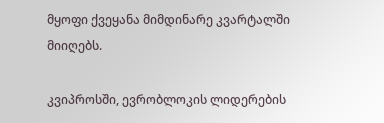მყოფი ქვეყანა მიმდინარე კვარტალში მიიღებს.

კვიპროსში, ევრობლოკის ლიდერების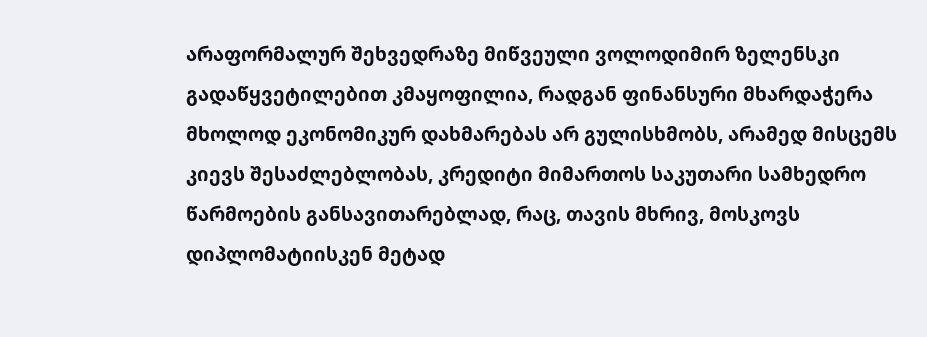არაფორმალურ შეხვედრაზე მიწვეული ვოლოდიმირ ზელენსკი გადაწყვეტილებით კმაყოფილია, რადგან ფინანსური მხარდაჭერა მხოლოდ ეკონომიკურ დახმარებას არ გულისხმობს, არამედ მისცემს კიევს შესაძლებლობას, კრედიტი მიმართოს საკუთარი სამხედრო წარმოების განსავითარებლად, რაც, თავის მხრივ, მოსკოვს დიპლომატიისკენ მეტად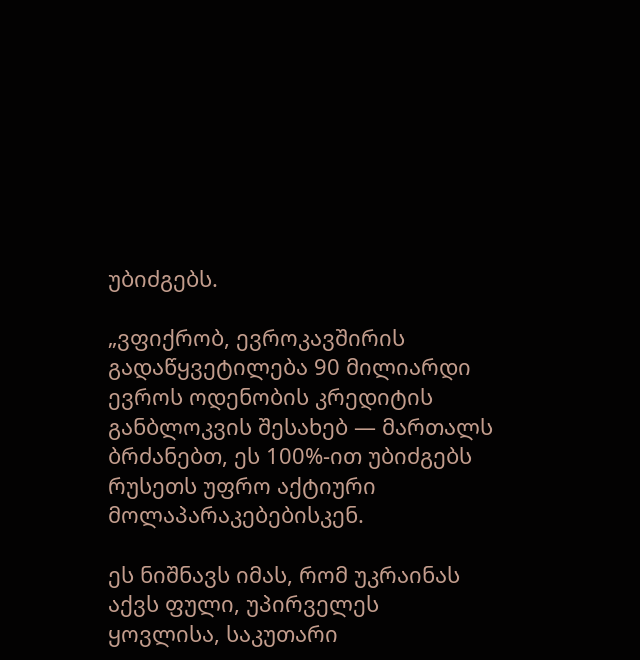უბიძგებს.

„ვფიქრობ, ევროკავშირის გადაწყვეტილება 90 მილიარდი ევროს ოდენობის კრედიტის განბლოკვის შესახებ — მართალს ბრძანებთ, ეს 100%-ით უბიძგებს რუსეთს უფრო აქტიური მოლაპარაკებებისკენ.

ეს ნიშნავს იმას, რომ უკრაინას აქვს ფული, უპირველეს ყოვლისა, საკუთარი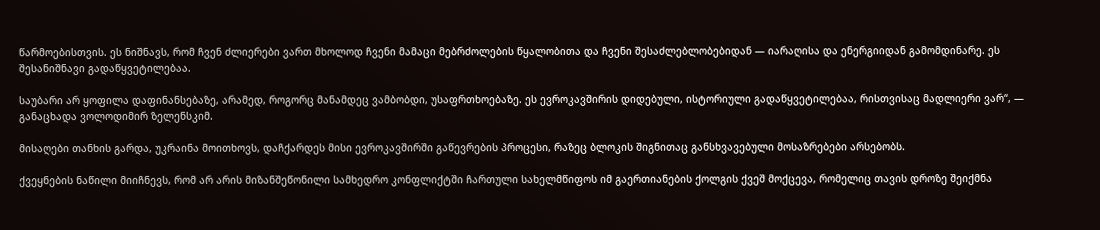წარმოებისთვის. ეს ნიშნავს, რომ ჩვენ ძლიერები ვართ მხოლოდ ჩვენი მამაცი მებრძოლების წყალობითა და ჩვენი შესაძლებლობებიდან — იარაღისა და ენერგიიდან გამომდინარე. ეს შესანიშნავი გადაწყვეტილებაა.

საუბარი არ ყოფილა დაფინანსებაზე, არამედ, როგორც მანამდეც ვამბობდი, უსაფრთხოებაზე. ეს ევროკავშირის დიდებული, ისტორიული გადაწყვეტილებაა, რისთვისაც მადლიერი ვარ“, — განაცხადა ვოლოდიმირ ზელენსკიმ.

მისაღები თანხის გარდა, უკრაინა მოითხოვს, დაჩქარდეს მისი ევროკავშირში გაწევრების პროცესი, რაზეც ბლოკის შიგნითაც განსხვავებული მოსაზრებები არსებობს.

ქვეყნების ნაწილი მიიჩნევს, რომ არ არის მიზანშეწონილი სამხედრო კონფლიქტში ჩართული სახელმწიფოს იმ გაერთიანების ქოლგის ქვეშ მოქცევა, რომელიც თავის დროზე შეიქმნა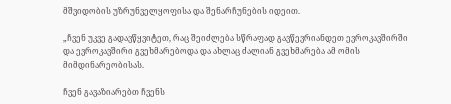მშვიდობის უზრუნველყოფისა და შენარჩუნების იდეით.

„ჩვენ უკვე გადავწყვიტეთ, რაც შეიძლება სწრაფად გავწევრიანდეთ ევროკავშირში და ევროკავშირი გვეხმარებოდა და ახლაც ძალიან გვეხმარება ამ ომის მიმდინარეობისას.

ჩვენ გავაზიარებთ ჩვენს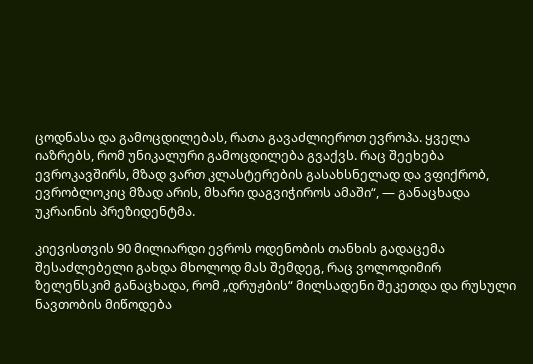ცოდნასა და გამოცდილებას, რათა გავაძლიეროთ ევროპა. ყველა იაზრებს, რომ უნიკალური გამოცდილება გვაქვს. რაც შეეხება ევროკავშირს, მზად ვართ კლასტერების გასახსნელად და ვფიქრობ, ევრობლოკიც მზად არის, მხარი დაგვიჭიროს ამაში“, — განაცხადა უკრაინის პრეზიდენტმა.

კიევისთვის 90 მილიარდი ევროს ოდენობის თანხის გადაცემა შესაძლებელი გახდა მხოლოდ მას შემდეგ, რაც ვოლოდიმირ ზელენსკიმ განაცხადა, რომ „დრუჟბის“ მილსადენი შეკეთდა და რუსული ნავთობის მიწოდება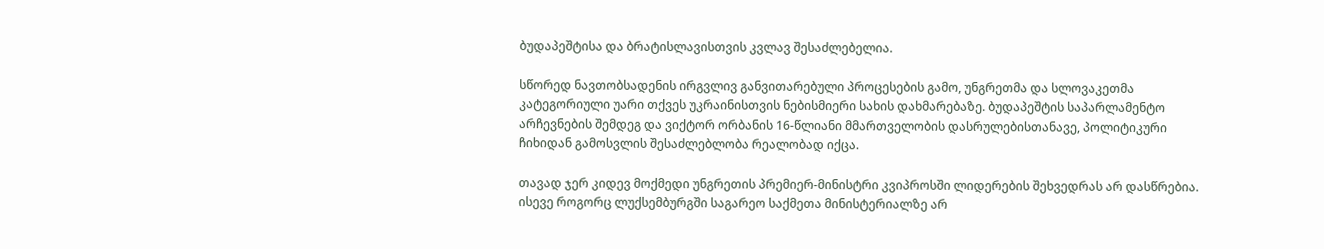ბუდაპეშტისა და ბრატისლავისთვის კვლავ შესაძლებელია.

სწორედ ნავთობსადენის ირგვლივ განვითარებული პროცესების გამო, უნგრეთმა და სლოვაკეთმა კატეგორიული უარი თქვეს უკრაინისთვის ნებისმიერი სახის დახმარებაზე. ბუდაპეშტის საპარლამენტო არჩევნების შემდეგ და ვიქტორ ორბანის 16-წლიანი მმართველობის დასრულებისთანავე, პოლიტიკური ჩიხიდან გამოსვლის შესაძლებლობა რეალობად იქცა.

თავად ჯერ კიდევ მოქმედი უნგრეთის პრემიერ-მინისტრი კვიპროსში ლიდერების შეხვედრას არ დასწრებია. ისევე როგორც ლუქსემბურგში საგარეო საქმეთა მინისტერიალზე არ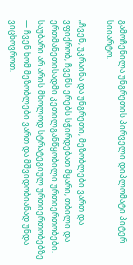გამოჩენილა უნგრეთის პირველი დიპლომატი პიტერ სიიარტო.

„ჩვენ, უკრაინა და უნგრეთი, მეზობლები ვართ და ვფიქრობ, ჩვენს ერებს სჭირდებათ მყარი, თბილი და ერთმანეთისადმი კეთილგანწყობილი ურთიერთობები. საუბარი არ არის მხოლოდ სტრატეგიულ ურთიერთობებზე — ჩვენ ხომ მეზობლები ვართ და მშვიდობიანად უნდა ვიცხოვროთ.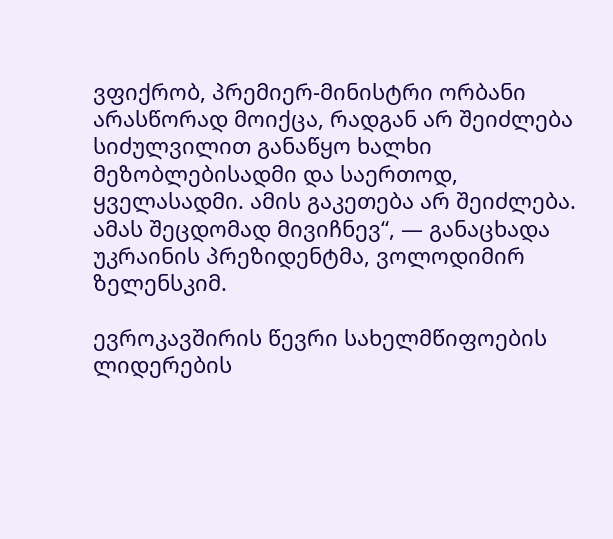ვფიქრობ, პრემიერ-მინისტრი ორბანი არასწორად მოიქცა, რადგან არ შეიძლება სიძულვილით განაწყო ხალხი მეზობლებისადმი და საერთოდ, ყველასადმი. ამის გაკეთება არ შეიძლება. ამას შეცდომად მივიჩნევ“, — განაცხადა უკრაინის პრეზიდენტმა, ვოლოდიმირ ზელენსკიმ.

ევროკავშირის წევრი სახელმწიფოების ლიდერების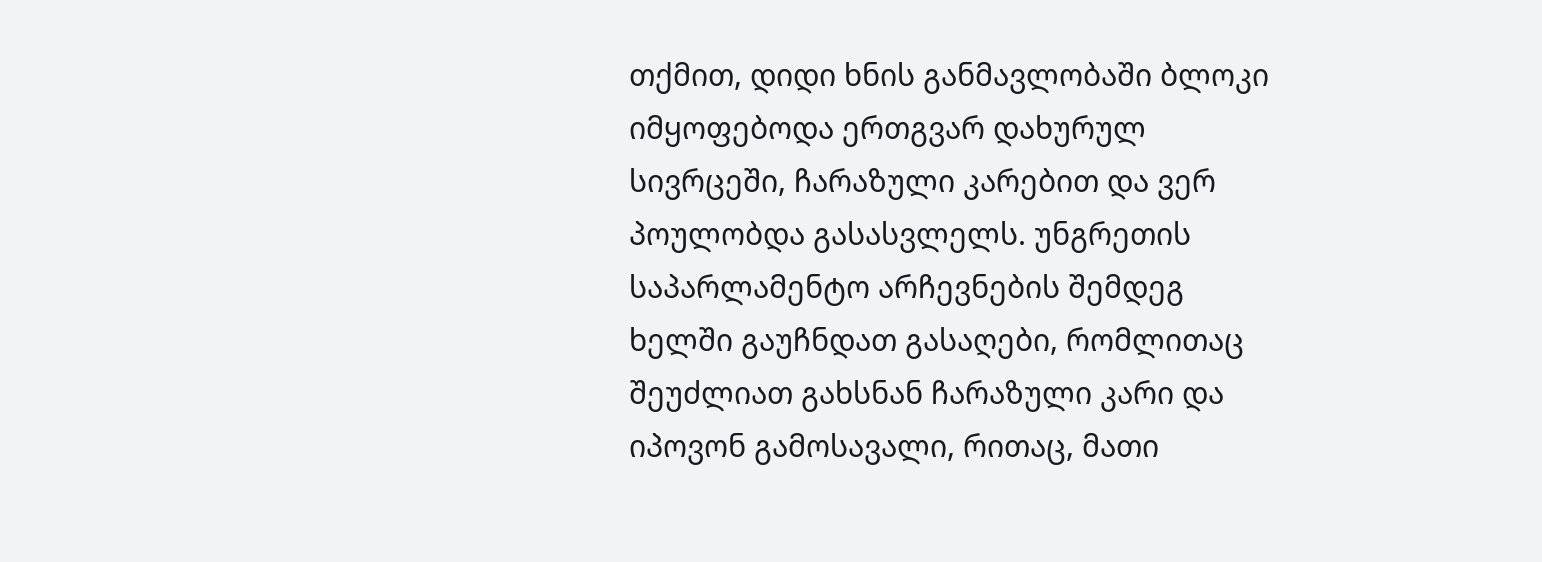თქმით, დიდი ხნის განმავლობაში ბლოკი იმყოფებოდა ერთგვარ დახურულ სივრცეში, ჩარაზული კარებით და ვერ პოულობდა გასასვლელს. უნგრეთის საპარლამენტო არჩევნების შემდეგ ხელში გაუჩნდათ გასაღები, რომლითაც შეუძლიათ გახსნან ჩარაზული კარი და იპოვონ გამოსავალი, რითაც, მათი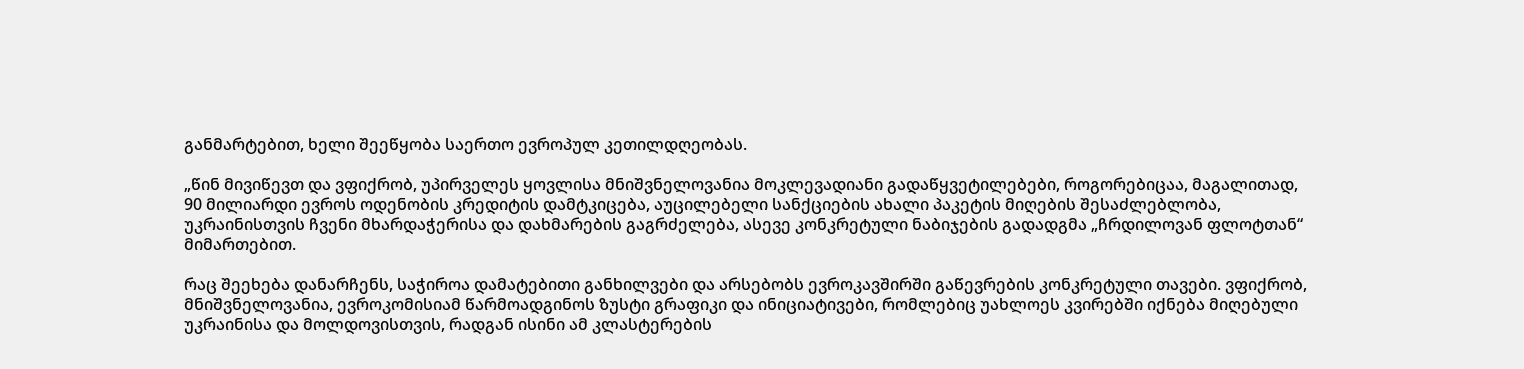განმარტებით, ხელი შეეწყობა საერთო ევროპულ კეთილდღეობას.

„წინ მივიწევთ და ვფიქრობ, უპირველეს ყოვლისა მნიშვნელოვანია მოკლევადიანი გადაწყვეტილებები, როგორებიცაა, მაგალითად, 90 მილიარდი ევროს ოდენობის კრედიტის დამტკიცება, აუცილებელი სანქციების ახალი პაკეტის მიღების შესაძლებლობა, უკრაინისთვის ჩვენი მხარდაჭერისა და დახმარების გაგრძელება, ასევე კონკრეტული ნაბიჯების გადადგმა „ჩრდილოვან ფლოტთან“ მიმართებით.

რაც შეეხება დანარჩენს, საჭიროა დამატებითი განხილვები და არსებობს ევროკავშირში გაწევრების კონკრეტული თავები. ვფიქრობ, მნიშვნელოვანია, ევროკომისიამ წარმოადგინოს ზუსტი გრაფიკი და ინიციატივები, რომლებიც უახლოეს კვირებში იქნება მიღებული უკრაინისა და მოლდოვისთვის, რადგან ისინი ამ კლასტერების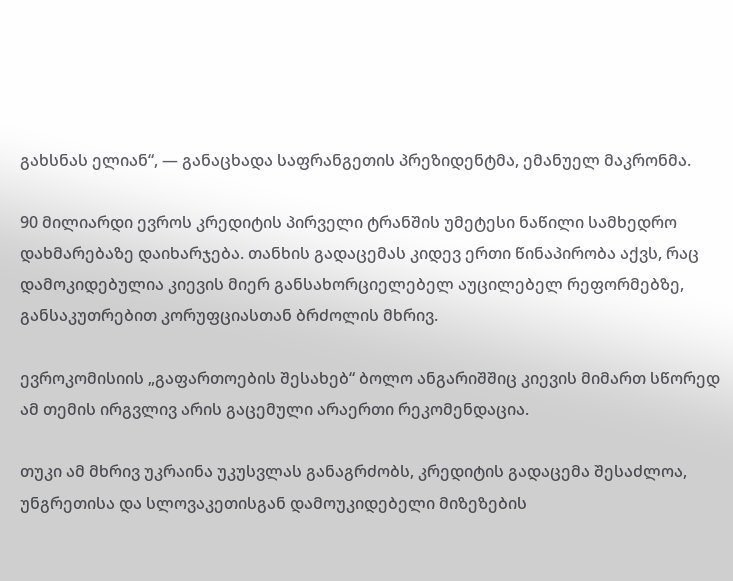გახსნას ელიან“, — განაცხადა საფრანგეთის პრეზიდენტმა, ემანუელ მაკრონმა.

90 მილიარდი ევროს კრედიტის პირველი ტრანშის უმეტესი ნაწილი სამხედრო დახმარებაზე დაიხარჯება. თანხის გადაცემას კიდევ ერთი წინაპირობა აქვს, რაც დამოკიდებულია კიევის მიერ განსახორციელებელ აუცილებელ რეფორმებზე, განსაკუთრებით კორუფციასთან ბრძოლის მხრივ.

ევროკომისიის „გაფართოების შესახებ“ ბოლო ანგარიშშიც კიევის მიმართ სწორედ ამ თემის ირგვლივ არის გაცემული არაერთი რეკომენდაცია.

თუკი ამ მხრივ უკრაინა უკუსვლას განაგრძობს, კრედიტის გადაცემა შესაძლოა, უნგრეთისა და სლოვაკეთისგან დამოუკიდებელი მიზეზების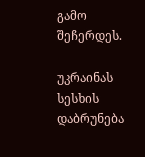გამო შეჩერდეს.

უკრაინას სესხის დაბრუნება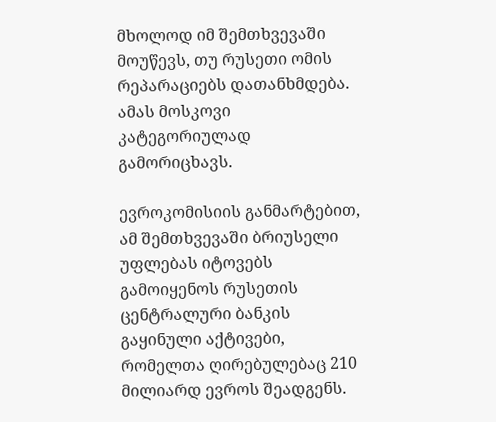მხოლოდ იმ შემთხვევაში მოუწევს, თუ რუსეთი ომის რეპარაციებს დათანხმდება. ამას მოსკოვი კატეგორიულად გამორიცხავს.

ევროკომისიის განმარტებით, ამ შემთხვევაში ბრიუსელი უფლებას იტოვებს გამოიყენოს რუსეთის ცენტრალური ბანკის გაყინული აქტივები, რომელთა ღირებულებაც 210 მილიარდ ევროს შეადგენს.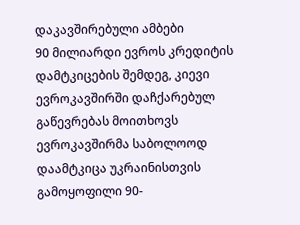დაკავშირებული ამბები
90 მილიარდი ევროს კრედიტის დამტკიცების შემდეგ, კიევი ევროკავშირში დაჩქარებულ გაწევრებას მოითხოვს ევროკავშირმა საბოლოოდ დაამტკიცა უკრაინისთვის გამოყოფილი 90-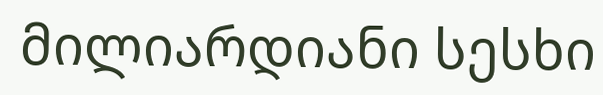მილიარდიანი სესხი